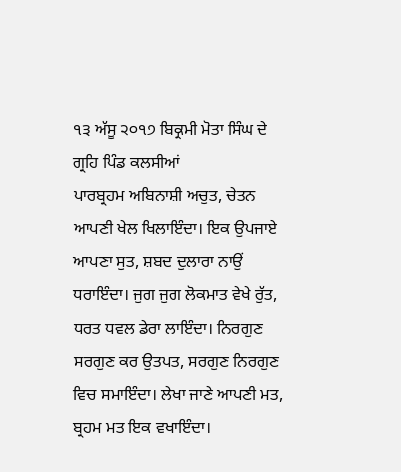੧੩ ਅੱਸੂ ੨੦੧੭ ਬਿਕ੍ਰਮੀ ਮੋਤਾ ਸਿੰਘ ਦੇ ਗ੍ਰਹਿ ਪਿੰਡ ਕਲਸੀਆਂ
ਪਾਰਬ੍ਰਹਮ ਅਬਿਨਾਸ਼ੀ ਅਚੁਤ, ਚੇਤਨ ਆਪਣੀ ਖੇਲ ਖਿਲਾਇੰਦਾ। ਇਕ ਉਪਜਾਏ ਆਪਣਾ ਸੁਤ, ਸ਼ਬਦ ਦੁਲਾਰਾ ਨਾਉਂ ਧਰਾਇੰਦਾ। ਜੁਗ ਜੁਗ ਲੋਕਮਾਤ ਵੇਖੇ ਰੁੱਤ, ਧਰਤ ਧਵਲ ਡੇਰਾ ਲਾਇੰਦਾ। ਨਿਰਗੁਣ ਸਰਗੁਣ ਕਰ ਉਤਪਤ, ਸਰਗੁਣ ਨਿਰਗੁਣ ਵਿਚ ਸਮਾਇੰਦਾ। ਲੇਖਾ ਜਾਣੇ ਆਪਣੀ ਮਤ, ਬ੍ਰਹਮ ਮਤ ਇਕ ਵਖਾਇੰਦਾ।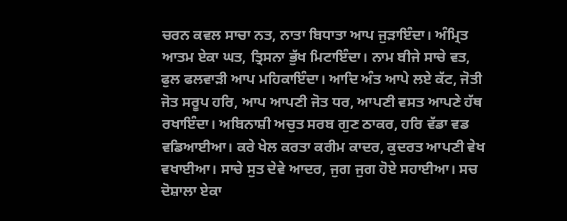ਚਰਨ ਕਵਲ ਸਾਚਾ ਨਤ, ਨਾਤਾ ਬਿਧਾਤਾ ਆਪ ਜੁੜਾਇੰਦਾ। ਅੰਮ੍ਰਿਤ ਆਤਮ ਏਕਾ ਘਤ, ਤ੍ਰਿਸਨਾ ਭੁੱਖ ਮਿਟਾਇੰਦਾ। ਨਾਮ ਬੀਜੇ ਸਾਚੇ ਵਤ, ਫੁਲ ਫਲਵਾੜੀ ਆਪ ਮਹਿਕਾਇੰਦਾ। ਆਦਿ ਅੰਤ ਆਪੇ ਲਏ ਕੱਟ, ਜੋਤੀ ਜੋਤ ਸਰੂਪ ਹਰਿ, ਆਪ ਆਪਣੀ ਜੋਤ ਧਰ, ਆਪਣੀ ਵਸਤ ਆਪਣੇ ਹੱਥ ਰਖਾਇੰਦਾ। ਅਬਿਨਾਸ਼ੀ ਅਚੁਤ ਸਰਬ ਗੁਣ ਠਾਕਰ, ਹਰਿ ਵੱਡਾ ਵਡ ਵਡਿਆਈਆ। ਕਰੇ ਖੇਲ ਕਰਤਾ ਕਰੀਮ ਕਾਦਰ, ਕੁਦਰਤ ਆਪਣੀ ਵੇਖ ਵਖਾਈਆ। ਸਾਚੇ ਸੁਤ ਦੇਵੇ ਆਦਰ, ਜੁਗ ਜੁਗ ਹੋਏ ਸਹਾਈਆ। ਸਚ ਦੋਸ਼ਾਲਾ ਏਕਾ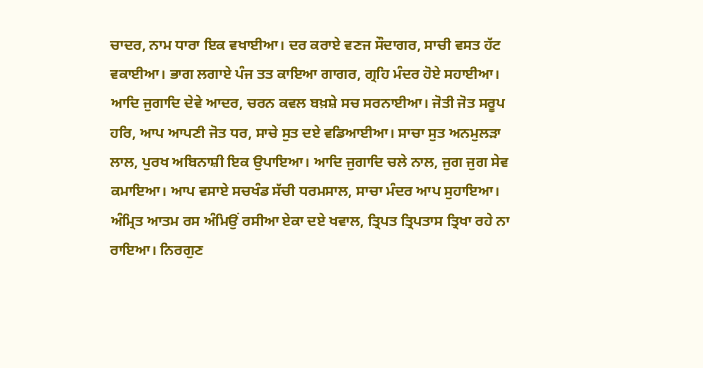ਚਾਦਰ, ਨਾਮ ਧਾਰਾ ਇਕ ਵਖਾਈਆ। ਦਰ ਕਰਾਏ ਵਣਜ ਸੌਦਾਗਰ, ਸਾਚੀ ਵਸਤ ਹੱਟ ਵਕਾਈਆ। ਭਾਗ ਲਗਾਏ ਪੰਜ ਤਤ ਕਾਇਆ ਗਾਗਰ, ਗ੍ਰਹਿ ਮੰਦਰ ਹੋਏ ਸਹਾਈਆ। ਆਦਿ ਜੁਗਾਦਿ ਦੇਵੇ ਆਦਰ, ਚਰਨ ਕਵਲ ਬਖ਼ਸ਼ੇ ਸਚ ਸਰਨਾਈਆ। ਜੋਤੀ ਜੋਤ ਸਰੂਪ ਹਰਿ, ਆਪ ਆਪਣੀ ਜੋਤ ਧਰ, ਸਾਚੇ ਸੁਤ ਦਏ ਵਡਿਆਈਆ। ਸਾਚਾ ਸੁਤ ਅਨਮੁਲੜਾ ਲਾਲ, ਪੁਰਖ ਅਬਿਨਾਸ਼ੀ ਇਕ ਉਪਾਇਆ। ਆਦਿ ਜੁਗਾਦਿ ਚਲੇ ਨਾਲ, ਜੁਗ ਜੁਗ ਸੇਵ ਕਮਾਇਆ। ਆਪ ਵਸਾਏ ਸਚਖੰਡ ਸੱਚੀ ਧਰਮਸਾਲ, ਸਾਚਾ ਮੰਦਰ ਆਪ ਸੁਹਾਇਆ। ਅੰਮ੍ਰਿਤ ਆਤਮ ਰਸ ਅੰਮਿਉਂ ਰਸੀਆ ਏਕਾ ਦਏ ਖਵਾਲ, ਤ੍ਰਿਪਤ ਤ੍ਰਿਪਤਾਸ ਤ੍ਰਿਖਾ ਰਹੇ ਨਾ ਰਾਇਆ। ਨਿਰਗੁਣ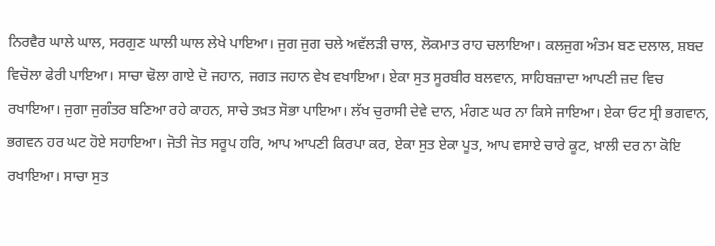ਨਿਰਵੈਰ ਘਾਲੇ ਘਾਲ, ਸਰਗੁਣ ਘਾਲੀ ਘਾਲ ਲੇਖੇ ਪਾਇਆ। ਜੁਗ ਜੁਗ ਚਲੇ ਅਵੱਲੜੀ ਚਾਲ, ਲੋਕਮਾਤ ਰਾਹ ਚਲਾਇਆ। ਕਲਜੁਗ ਅੰਤਮ ਬਣ ਦਲਾਲ, ਸ਼ਬਦ ਵਿਚੋਲਾ ਫੇਰੀ ਪਾਇਆ। ਸਾਚਾ ਢੋਲਾ ਗਾਏ ਦੋ ਜਹਾਨ, ਜਗਤ ਜਹਾਨ ਵੇਖ ਵਖਾਇਆ। ਏਕਾ ਸੁਤ ਸੂਰਬੀਰ ਬਲਵਾਨ, ਸਾਹਿਬਜ਼ਾਦਾ ਆਪਣੀ ਜ਼ਦ ਵਿਚ ਰਖਾਇਆ। ਜੁਗਾ ਜੁਗੰਤਰ ਬਣਿਆ ਰਹੇ ਕਾਹਨ, ਸਾਚੇ ਤਖ਼ਤ ਸੋਭਾ ਪਾਇਆ। ਲੱਖ ਚੁਰਾਸੀ ਦੇਵੇ ਦਾਨ, ਮੰਗਣ ਘਰ ਨਾ ਕਿਸੇ ਜਾਇਆ। ਏਕਾ ਓਟ ਸ੍ਰੀ ਭਗਵਾਨ, ਭਗਵਨ ਹਰ ਘਟ ਹੋਏ ਸਹਾਇਆ। ਜੋਤੀ ਜੋਤ ਸਰੂਪ ਹਰਿ, ਆਪ ਆਪਣੀ ਕਿਰਪਾ ਕਰ, ਏਕਾ ਸੁਤ ਏਕਾ ਪੂਤ, ਆਪ ਵਸਾਏ ਚਾਰੇ ਕੂਟ, ਖ਼ਾਲੀ ਦਰ ਨਾ ਕੋਇ ਰਖਾਇਆ। ਸਾਚਾ ਸੁਤ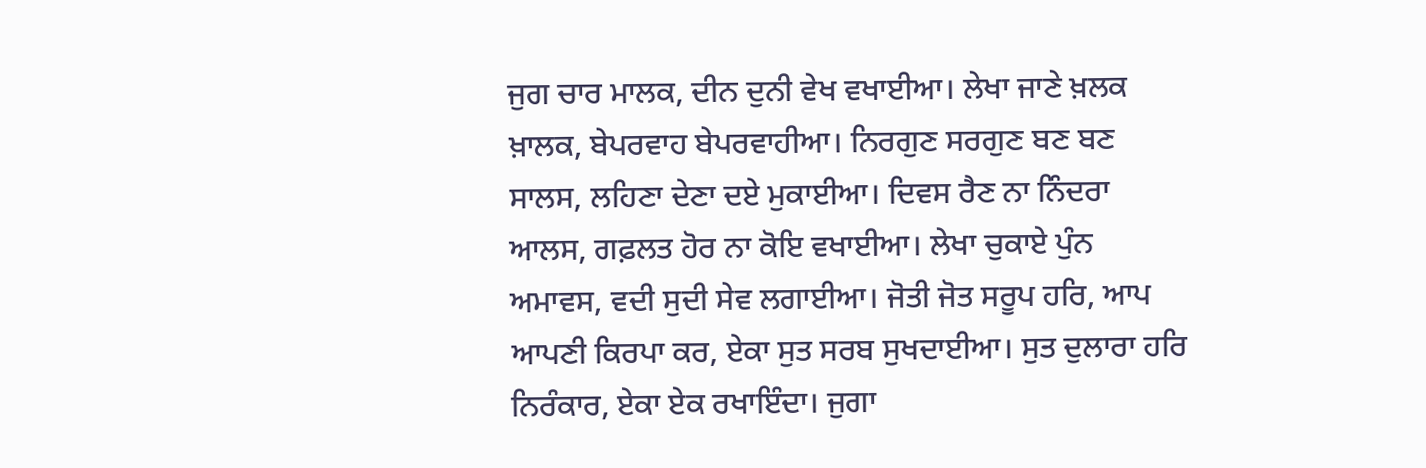ਜੁਗ ਚਾਰ ਮਾਲਕ, ਦੀਨ ਦੁਨੀ ਵੇਖ ਵਖਾਈਆ। ਲੇਖਾ ਜਾਣੇ ਖ਼ਲਕ ਖ਼ਾਲਕ, ਬੇਪਰਵਾਹ ਬੇਪਰਵਾਹੀਆ। ਨਿਰਗੁਣ ਸਰਗੁਣ ਬਣ ਬਣ ਸਾਲਸ, ਲਹਿਣਾ ਦੇਣਾ ਦਏ ਮੁਕਾਈਆ। ਦਿਵਸ ਰੈਣ ਨਾ ਨਿੰਦਰਾ ਆਲਸ, ਗਫ਼ਲਤ ਹੋਰ ਨਾ ਕੋਇ ਵਖਾਈਆ। ਲੇਖਾ ਚੁਕਾਏ ਪੁੰਨ ਅਮਾਵਸ, ਵਦੀ ਸੁਦੀ ਸੇਵ ਲਗਾਈਆ। ਜੋਤੀ ਜੋਤ ਸਰੂਪ ਹਰਿ, ਆਪ ਆਪਣੀ ਕਿਰਪਾ ਕਰ, ਏਕਾ ਸੁਤ ਸਰਬ ਸੁਖਦਾਈਆ। ਸੁਤ ਦੁਲਾਰਾ ਹਰਿ ਨਿਰੰਕਾਰ, ਏਕਾ ਏਕ ਰਖਾਇੰਦਾ। ਜੁਗਾ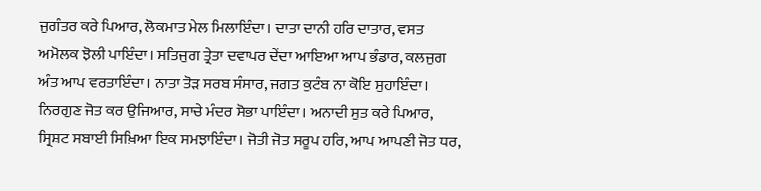ਜੁਗੰਤਰ ਕਰੇ ਪਿਆਰ, ਲੋਕਮਾਤ ਮੇਲ ਮਿਲਾਇੰਦਾ। ਦਾਤਾ ਦਾਨੀ ਹਰਿ ਦਾਤਾਰ, ਵਸਤ ਅਮੋਲਕ ਝੋਲੀ ਪਾਇੰਦਾ। ਸਤਿਜੁਗ ਤ੍ਰੇਤਾ ਦਵਾਪਰ ਦੇਂਦਾ ਆਇਆ ਆਪ ਭੰਡਾਰ, ਕਲਜੁਗ ਅੰਤ ਆਪ ਵਰਤਾਇੰਦਾ। ਨਾਤਾ ਤੋੜ ਸਰਬ ਸੰਸਾਰ, ਜਗਤ ਕੁਟੰਬ ਨਾ ਕੋਇ ਸੁਹਾਇੰਦਾ। ਨਿਰਗੁਣ ਜੋਤ ਕਰ ਉਜਿਆਰ, ਸਾਚੇ ਮੰਦਰ ਸੋਭਾ ਪਾਇੰਦਾ। ਅਨਾਦੀ ਸੁਤ ਕਰੇ ਪਿਆਰ, ਸ੍ਰਿਸ਼ਟ ਸਬਾਈ ਸਿਖ਼ਿਆ ਇਕ ਸਮਝਾਇੰਦਾ। ਜੋਤੀ ਜੋਤ ਸਰੂਪ ਹਰਿ, ਆਪ ਆਪਣੀ ਜੋਤ ਧਰ,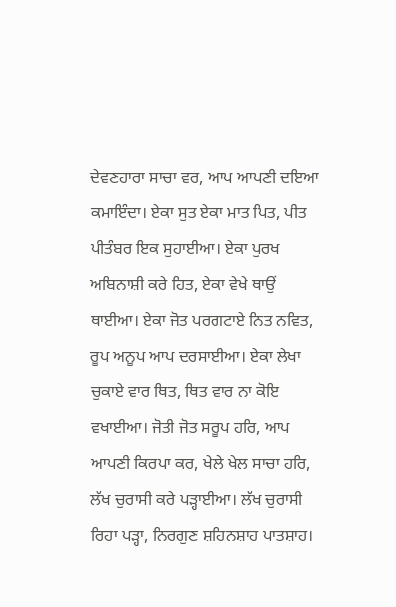ਦੇਵਣਹਾਰਾ ਸਾਚਾ ਵਰ, ਆਪ ਆਪਣੀ ਦਇਆ ਕਮਾਇੰਦਾ। ਏਕਾ ਸੁਤ ਏਕਾ ਮਾਤ ਪਿਤ, ਪੀਤ ਪੀਤੰਬਰ ਇਕ ਸੁਹਾਈਆ। ਏਕਾ ਪੁਰਖ ਅਬਿਨਾਸ਼ੀ ਕਰੇ ਹਿਤ, ਏਕਾ ਵੇਖੇ ਥਾਉਂ ਥਾਈਆ। ਏਕਾ ਜੋਤ ਪਰਗਟਾਏ ਨਿਤ ਨਵਿਤ, ਰੂਪ ਅਨੂਪ ਆਪ ਦਰਸਾਈਆ। ਏਕਾ ਲੇਖਾ ਚੁਕਾਏ ਵਾਰ ਥਿਤ, ਥਿਤ ਵਾਰ ਨਾ ਕੋਇ ਵਖਾਈਆ। ਜੋਤੀ ਜੋਤ ਸਰੂਪ ਹਰਿ, ਆਪ ਆਪਣੀ ਕਿਰਪਾ ਕਰ, ਖੇਲੇ ਖੇਲ ਸਾਚਾ ਹਰਿ, ਲੱਖ ਚੁਰਾਸੀ ਕਰੇ ਪੜ੍ਹਾਈਆ। ਲੱਖ ਚੁਰਾਸੀ ਰਿਹਾ ਪੜ੍ਹਾ, ਨਿਰਗੁਣ ਸ਼ਹਿਨਸ਼ਾਹ ਪਾਤਸ਼ਾਹ।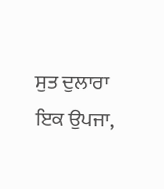ਸੁਤ ਦੁਲਾਰਾ ਇਕ ਉਪਜਾ,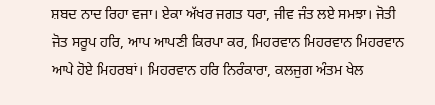ਸ਼ਬਦ ਨਾਦ ਰਿਹਾ ਵਜਾ। ਏਕਾ ਅੱਖਰ ਜਗਤ ਧਰਾ, ਜੀਵ ਜੰਤ ਲਏ ਸਮਝਾ। ਜੋਤੀ ਜੋਤ ਸਰੂਪ ਹਰਿ, ਆਪ ਆਪਣੀ ਕਿਰਪਾ ਕਰ, ਮਿਹਰਵਾਨ ਮਿਹਰਵਾਨ ਮਿਹਰਵਾਨ ਆਪੇ ਹੋਏ ਮਿਹਰਬਾਂ। ਮਿਹਰਵਾਨ ਹਰਿ ਨਿਰੰਕਾਰਾ, ਕਲਜੁਗ ਅੰਤਮ ਖੇਲ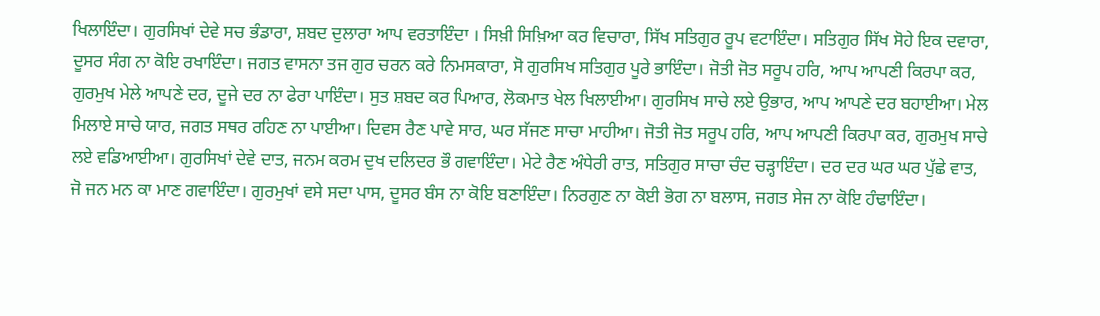ਖਿਲਾਇੰਦਾ। ਗੁਰਸਿਖਾਂ ਦੇਵੇ ਸਚ ਭੰਡਾਰਾ, ਸ਼ਬਦ ਦੁਲਾਰਾ ਆਪ ਵਰਤਾਇੰਦਾ । ਸਿਖ਼ੀ ਸਿਖ਼ਿਆ ਕਰ ਵਿਚਾਰਾ, ਸਿੱਖ ਸਤਿਗੁਰ ਰੂਪ ਵਟਾਇੰਦਾ। ਸਤਿਗੁਰ ਸਿੱਖ ਸੋਹੇ ਇਕ ਦਵਾਰਾ, ਦੂਸਰ ਸੰਗ ਨਾ ਕੋਇ ਰਖਾਇੰਦਾ। ਜਗਤ ਵਾਸਨਾ ਤਜ ਗੁਰ ਚਰਨ ਕਰੇ ਨਿਮਸਕਾਰਾ, ਸੋ ਗੁਰਸਿਖ ਸਤਿਗੁਰ ਪੂਰੇ ਭਾਇੰਦਾ। ਜੋਤੀ ਜੋਤ ਸਰੂਪ ਹਰਿ, ਆਪ ਆਪਣੀ ਕਿਰਪਾ ਕਰ, ਗੁਰਮੁਖ ਮੇਲੇ ਆਪਣੇ ਦਰ, ਦੂਜੇ ਦਰ ਨਾ ਫੇਰਾ ਪਾਇੰਦਾ। ਸੁਤ ਸ਼ਬਦ ਕਰ ਪਿਆਰ, ਲੋਕਮਾਤ ਖੇਲ ਖਿਲਾਈਆ। ਗੁਰਸਿਖ ਸਾਚੇ ਲਏ ਉਭਾਰ, ਆਪ ਆਪਣੇ ਦਰ ਬਹਾਈਆ। ਮੇਲ ਮਿਲਾਏ ਸਾਚੇ ਯਾਰ, ਜਗਤ ਸਥਰ ਰਹਿਣ ਨਾ ਪਾਈਆ। ਦਿਵਸ ਰੈਣ ਪਾਵੇ ਸਾਰ, ਘਰ ਸੱਜਣ ਸਾਚਾ ਮਾਹੀਆ। ਜੋਤੀ ਜੋਤ ਸਰੂਪ ਹਰਿ, ਆਪ ਆਪਣੀ ਕਿਰਪਾ ਕਰ, ਗੁਰਮੁਖ ਸਾਚੇ ਲਏ ਵਡਿਆਈਆ। ਗੁਰਸਿਖਾਂ ਦੇਵੇ ਦਾਤ, ਜਨਮ ਕਰਮ ਦੁਖ ਦਲਿਦਰ ਭੌ ਗਵਾਇੰਦਾ। ਮੇਟੇ ਰੈਣ ਅੰਧੇਰੀ ਰਾਤ, ਸਤਿਗੁਰ ਸਾਚਾ ਚੰਦ ਚੜ੍ਹਾਇੰਦਾ। ਦਰ ਦਰ ਘਰ ਘਰ ਪੁੱਛੇ ਵਾਤ, ਜੋ ਜਨ ਮਨ ਕਾ ਮਾਣ ਗਵਾਇੰਦਾ। ਗੁਰਮੁਖਾਂ ਵਸੇ ਸਦਾ ਪਾਸ, ਦੂਸਰ ਬੰਸ ਨਾ ਕੋਇ ਬਣਾਇੰਦਾ। ਨਿਰਗੁਣ ਨਾ ਕੋਈ ਭੋਗ ਨਾ ਬਲਾਸ, ਜਗਤ ਸੇਜ ਨਾ ਕੋਇ ਹੰਢਾਇੰਦਾ।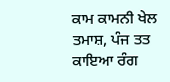ਕਾਮ ਕਾਮਨੀ ਖੇਲ ਤਮਾਸ਼, ਪੰਜ ਤਤ ਕਾਇਆ ਰੰਗ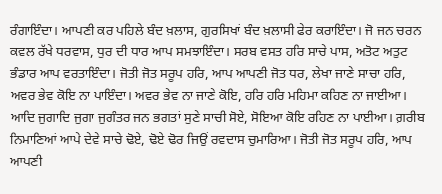ਰੰਗਾਇੰਦਾ। ਆਪਣੀ ਕਰ ਪਹਿਲੇ ਬੰਦ ਖ਼ਲਾਸ, ਗੁਰਸਿਖਾਂ ਬੰਦ ਖ਼ਲਾਸੀ ਫੇਰ ਕਰਾਇੰਦਾ। ਜੋ ਜਨ ਚਰਨ ਕਵਲ ਰੱਖੇ ਧਰਵਾਸ, ਧੁਰ ਦੀ ਧਾਰ ਆਪ ਸਮਝਾਇੰਦਾ। ਸਰਬ ਵਸਤ ਹਰਿ ਸਾਚੇ ਪਾਸ, ਅਤੋਟ ਅਤੁਟ ਭੰਡਾਰ ਆਪ ਵਰਤਾਇੰਦਾ। ਜੋਤੀ ਜੋਤ ਸਰੂਪ ਹਰਿ, ਆਪ ਆਪਣੀ ਜੋਤ ਧਰ, ਲੇਖਾ ਜਾਣੇ ਸਾਚਾ ਹਰਿ, ਅਵਰ ਭੇਵ ਕੋਇ ਨਾ ਪਾਇੰਦਾ। ਅਵਰ ਭੇਵ ਨਾ ਜਾਣੇ ਕੋਇ, ਹਰਿ ਹਰਿ ਮਹਿਮਾ ਕਹਿਣ ਨਾ ਜਾਈਆ। ਆਦਿ ਜੁਗਾਦਿ ਜੁਗਾ ਜੁਗੰਤਰ ਜਨ ਭਗਤਾਂ ਸੁਣੇ ਸਾਚੀ ਸੋਏ, ਸੋਇਆ ਕੋਇ ਰਹਿਣ ਨਾ ਪਾਈਆ। ਗ਼ਰੀਬ ਨਿਮਾਣਿਆਂ ਆਪੇ ਦੇਵੇ ਸਾਚੇ ਢੋਏ, ਢੋਏ ਢੋਰ ਜਿਉਂ ਰਵਦਾਸ ਚੁਮਾਰਿਆ। ਜੋਤੀ ਜੋਤ ਸਰੂਪ ਹਰਿ, ਆਪ ਆਪਣੀ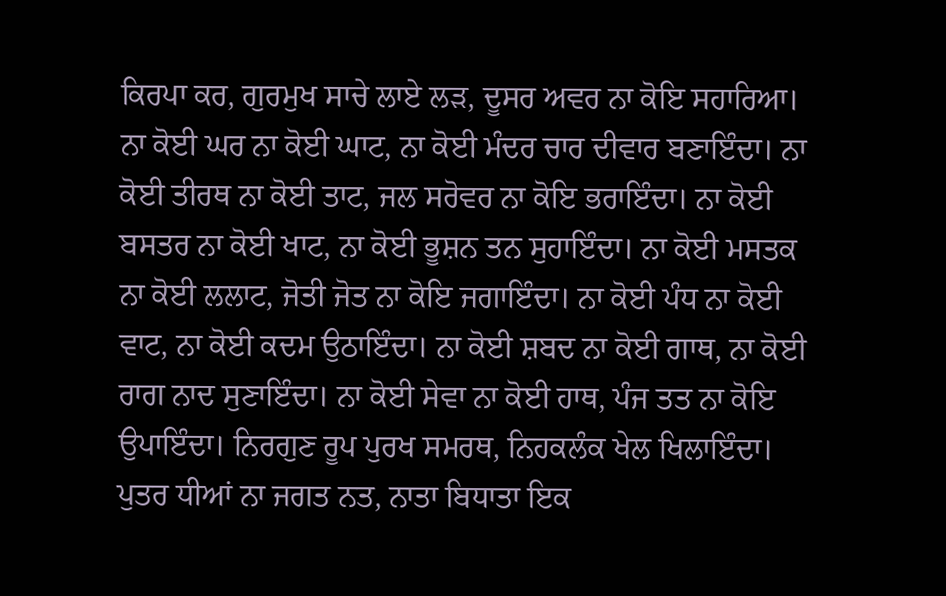ਕਿਰਪਾ ਕਰ, ਗੁਰਮੁਖ ਸਾਚੇ ਲਾਏ ਲੜ, ਦੂਸਰ ਅਵਰ ਨਾ ਕੋਇ ਸਹਾਰਿਆ। ਨਾ ਕੋਈ ਘਰ ਨਾ ਕੋਈ ਘਾਟ, ਨਾ ਕੋਈ ਮੰਦਰ ਚਾਰ ਦੀਵਾਰ ਬਣਾਇੰਦਾ। ਨਾ ਕੋਈ ਤੀਰਥ ਨਾ ਕੋਈ ਤਾਟ, ਜਲ ਸਰੋਵਰ ਨਾ ਕੋਇ ਭਰਾਇੰਦਾ। ਨਾ ਕੋਈ ਬਸਤਰ ਨਾ ਕੋਈ ਖਾਟ, ਨਾ ਕੋਈ ਭੂਸ਼ਨ ਤਨ ਸੁਹਾਇੰਦਾ। ਨਾ ਕੋਈ ਮਸਤਕ ਨਾ ਕੋਈ ਲਲਾਟ, ਜੋਤੀ ਜੋਤ ਨਾ ਕੋਇ ਜਗਾਇੰਦਾ। ਨਾ ਕੋਈ ਪੰਧ ਨਾ ਕੋਈ ਵਾਟ, ਨਾ ਕੋਈ ਕਦਮ ਉਠਾਇੰਦਾ। ਨਾ ਕੋਈ ਸ਼ਬਦ ਨਾ ਕੋਈ ਗਾਥ, ਨਾ ਕੋਈ ਰਾਗ ਨਾਦ ਸੁਣਾਇੰਦਾ। ਨਾ ਕੋਈ ਸੇਵਾ ਨਾ ਕੋਈ ਹਾਥ, ਪੰਜ ਤਤ ਨਾ ਕੋਇ ਉਪਾਇੰਦਾ। ਨਿਰਗੁਣ ਰੂਪ ਪੁਰਖ ਸਮਰਥ, ਨਿਹਕਲੰਕ ਖੇਲ ਖਿਲਾਇੰਦਾ। ਪੁਤਰ ਧੀਆਂ ਨਾ ਜਗਤ ਨਤ, ਨਾਤਾ ਬਿਧਾਤਾ ਇਕ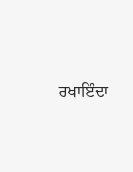ਰਖਾਇੰਦਾ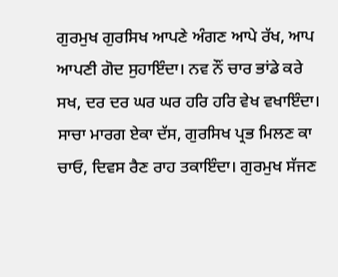ਗੁਰਮੁਖ ਗੁਰਸਿਖ ਆਪਣੇ ਅੰਗਣ ਆਪੇ ਰੱਖ, ਆਪ ਆਪਣੀ ਗੋਦ ਸੁਹਾਇੰਦਾ। ਨਵ ਨੌਂ ਚਾਰ ਭਾਂਡੇ ਕਰੇ ਸਖ, ਦਰ ਦਰ ਘਰ ਘਰ ਹਰਿ ਹਰਿ ਵੇਖ ਵਖਾਇੰਦਾ। ਸਾਚਾ ਮਾਰਗ ਏਕਾ ਦੱਸ, ਗੁਰਸਿਖ ਪ੍ਰਭ ਮਿਲਣ ਕਾ ਚਾਓ, ਦਿਵਸ ਰੈਣ ਰਾਹ ਤਕਾਇੰਦਾ। ਗੁਰਮੁਖ ਸੱਜਣ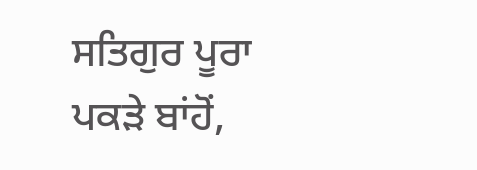ਸਤਿਗੁਰ ਪੂਰਾ ਪਕੜੇ ਬਾਂਹੋਂ,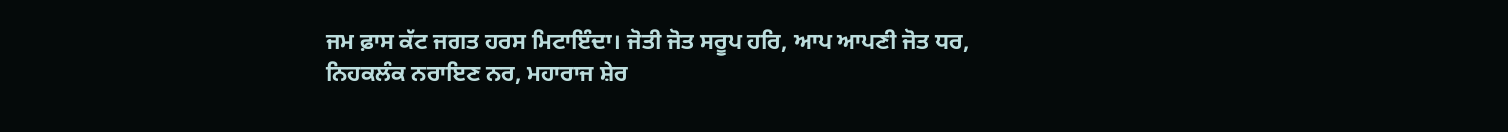ਜਮ ਫ਼ਾਸ ਕੱਟ ਜਗਤ ਹਰਸ ਮਿਟਾਇੰਦਾ। ਜੋਤੀ ਜੋਤ ਸਰੂਪ ਹਰਿ, ਆਪ ਆਪਣੀ ਜੋਤ ਧਰ, ਨਿਹਕਲੰਕ ਨਰਾਇਣ ਨਰ, ਮਹਾਰਾਜ ਸ਼ੇਰ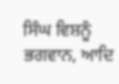ਸਿੰਘ ਵਿਸ਼ਨੂੰ ਭਗਵਾਨ, ਆਦਿ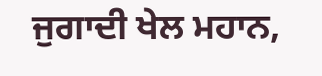ਜੁਗਾਦੀ ਖੇਲ ਮਹਾਨ,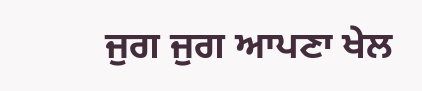ਜੁਗ ਜੁਗ ਆਪਣਾ ਖੇਲ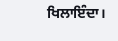ਖਿਲਾਇੰਦਾ।